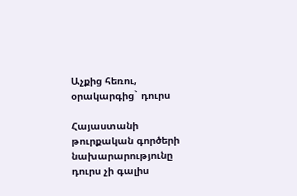Աչքից հեռու, օրակարգից` դուրս

Հայաստանի թուրքական գործերի նախարարությունը դուրս չի գալիս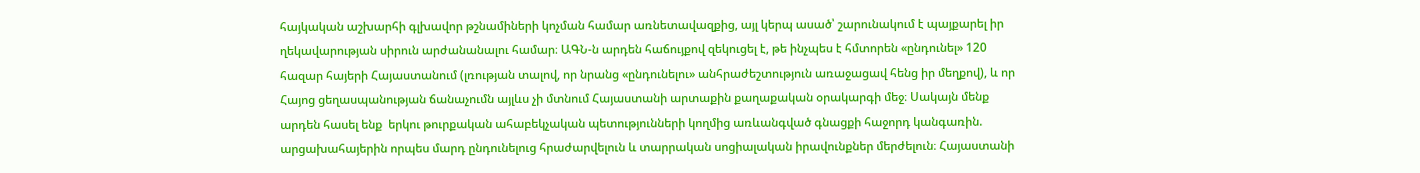հայկական աշխարհի գլխավոր թշնամիների կոչման համար առնետավազքից, այլ կերպ ասած՝ շարունակում է պայքարել իր ղեկավարության սիրուն արժանանալու համար։ ԱԳՆ-ն արդեն հաճույքով զեկուցել է, թե ինչպես է հմտորեն «ընդունել» 120 հազար հայերի Հայաստանում (լռության տալով, որ նրանց «ընդունելու» անհրաժեշտություն առաջացավ հենց իր մեղքով), և որ Հայոց ցեղասպանության ճանաչումն այլևս չի մտնում Հայաստանի արտաքին քաղաքական օրակարգի մեջ։ Սակայն մենք արդեն հասել ենք  երկու թուրքական ահաբեկչական պետությունների կողմից առևանգված գնացքի հաջորդ կանգառին. արցախահայերին որպես մարդ ընդունելուց հրաժարվելուն և տարրական սոցիալական իրավունքներ մերժելուն։ Հայաստանի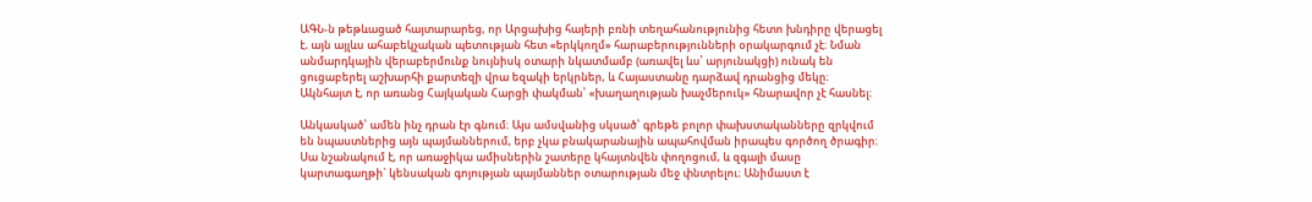ԱԳՆ-ն թեթևացած հայտարարեց, որ Արցախից հայերի բռնի տեղահանությունից հետո խնդիրը վերացել է. այն այլևս ահաբեկչական պետության հետ «երկկողմ» հարաբերությունների օրակարգում չէ։ Նման անմարդկային վերաբերմունք նույնիսկ օտարի նկատմամբ (առավել ևս՝ արյունակցի) ունակ են ցուցաբերել աշխարհի քարտեզի վրա եզակի երկրներ, և Հայաստանը դարձավ դրանցից մեկը։ Ակնհայտ է, որ առանց Հայկական Հարցի փակման՝ «խաղաղության խաչմերուկ» հնարավոր չէ հասնել։

Անկասկած՝ ամեն ինչ դրան էր գնում։ Այս ամսվանից սկսած՝ գրեթե բոլոր փախստականները զրկվում են նպաստներից այն պայմաններում, երբ չկա բնակարանային ապահովման իրապես գործող ծրագիր։ Սա նշանակում է, որ առաջիկա ամիսներին շատերը կհայտնվեն փողոցում, և զգալի մասը կարտագաղթի` կենսական գոյության պայմաններ օտարության մեջ փնտրելու։ Անիմաստ է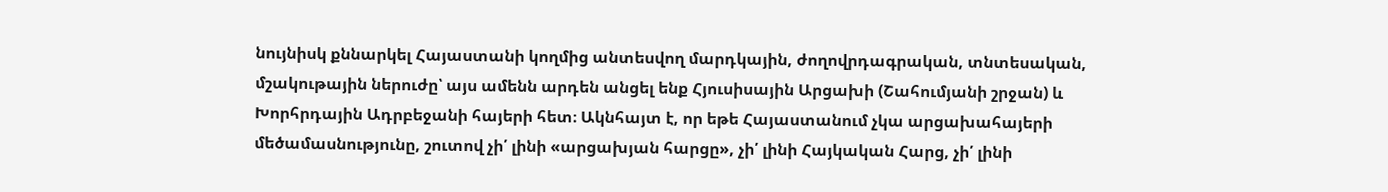նույնիսկ քննարկել Հայաստանի կողմից անտեսվող մարդկային, ժողովրդագրական, տնտեսական, մշակութային ներուժը՝ այս ամենն արդեն անցել ենք Հյուսիսային Արցախի (Շահումյանի շրջան) և Խորհրդային Ադրբեջանի հայերի հետ։ Ակնհայտ է, որ եթե Հայաստանում չկա արցախահայերի մեծամասնությունը, շուտով չի՛ լինի «արցախյան հարցը», չի՛ լինի Հայկական Հարց, չի՛ լինի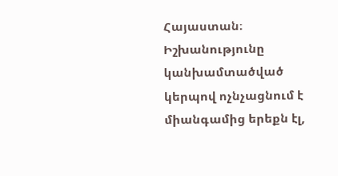Հայաստան։ Իշխանությունը կանխամտածված կերպով ոչնչացնում է միանգամից երեքն էլ,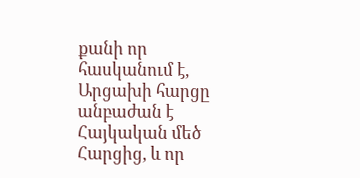քանի որ հասկանում է, Արցախի հարցը անբաժան է Հայկական մեծ Հարցից, և որ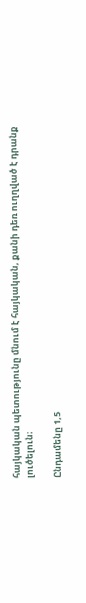հայկական պետությունը մնում է հայկական, քանի դեռ ուղղված է դրանք լուծելուն։

Ընդամենը 1,5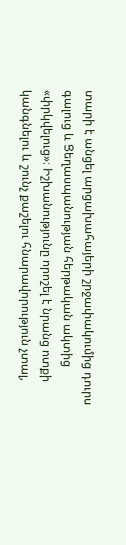տարի է անցել արցախահայերի շրջափակումից դուրս գալուց և Ցեղասպանության հերթական ակտից «փրկվելուց»։ Իշխանությունը որոշել է նրանց ոտքի կանգնելու և շունչ քաշելու հնարավորություն չտալ,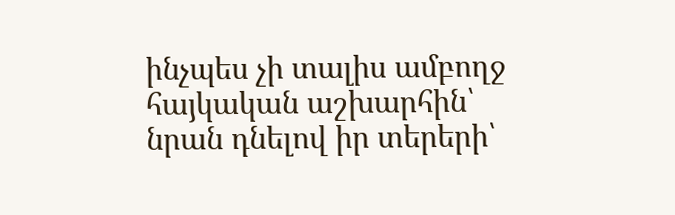ինչպես չի տալիս ամբողջ հայկական աշխարհին՝ նրան դնելով իր տերերի՝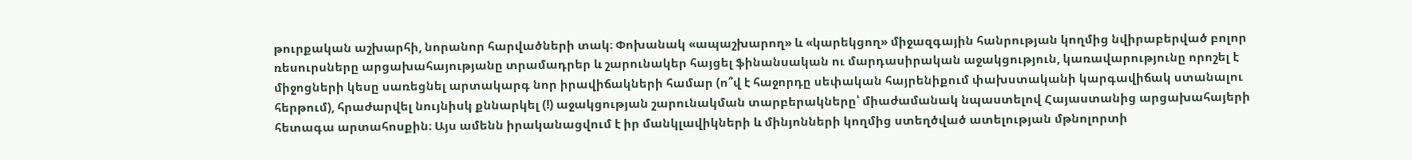թուրքական աշխարհի, նորանոր հարվածների տակ։ Փոխանակ «ապաշխարող» և «կարեկցող» միջազգային հանրության կողմից նվիրաբերված բոլոր ռեսուրսները արցախահայությանը տրամադրեր և շարունակեր հայցել ֆինանսական ու մարդասիրական աջակցություն, կառավարությունը որոշել է միջոցների կեսը սառեցնել արտակարգ նոր իրավիճակների համար (ո՞վ է հաջորդը սեփական հայրենիքում փախստականի կարգավիճակ ստանալու հերթում), հրաժարվել նույնիսկ քննարկել (!) աջակցության շարունակման տարբերակները՝ միաժամանակ նպաստելով Հայաստանից արցախահայերի հետագա արտահոսքին։ Այս ամենն իրականացվում է իր մանկլավիկների և մինյոնների կողմից ստեղծված ատելության մթնոլորտի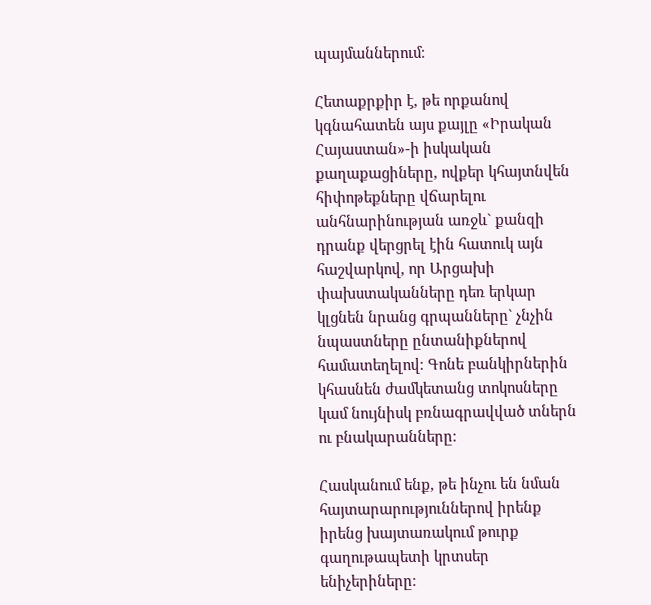պայմաններում։

Հետաքրքիր է, թե որքանով կգնահատեն այս քայլը «Իրական Հայաստան»-ի իսկական քաղաքացիները, ովքեր կհայտնվեն հիփոթեքները վճարելու անհնարինության առջև` քանզի դրանք վերցրել էին հատուկ այն հաշվարկով, որ Արցախի փախստականները դեռ երկար կլցնեն նրանց գրպանները` չնչին նպաստները ընտանիքներով համատեղելով։ Գոնե բանկիրներին կհասնեն ժամկետանց տոկոսները կամ նույնիսկ բռնագրավված տներն ու բնակարանները։

Հասկանում ենք, թե ինչու են նման հայտարարություններով իրենք իրենց խայտառակում թուրք գաղութապետի կրտսեր ենիչերիները։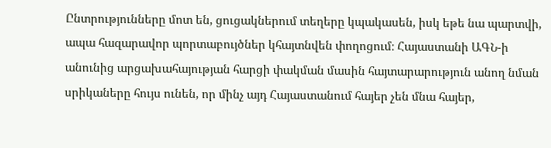Ընտրությունները մոտ են, ցուցակներում տեղերը կպակասեն, իսկ եթե նա պարտվի, ապա հազարավոր պորտաբույծներ կհայտնվեն փողոցում։ Հայաստանի ԱԳՆ-ի անունից արցախահայության հարցի փակման մասին հայտարարություն անող նման սրիկաները հույս ունեն, որ մինչ այդ Հայաստանում հայեր չեն մնա հայեր,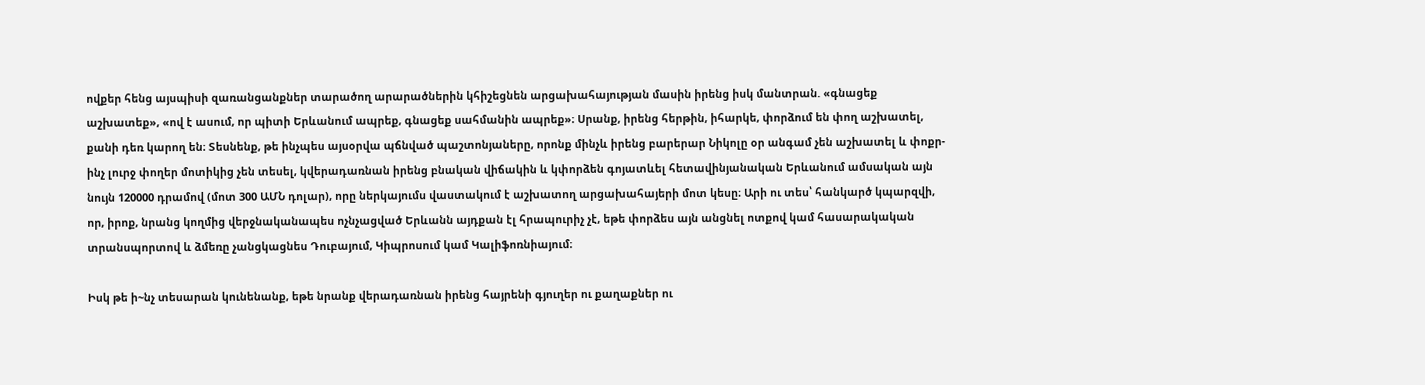ովքեր հենց այսպիսի զառանցանքներ տարածող արարածներին կհիշեցնեն արցախահայության մասին իրենց իսկ մանտրան. «գնացեք աշխատեք», «ով է ասում, որ պիտի Երևանում ապրեք, գնացեք սահմանին ապրեք»։ Սրանք, իրենց հերթին, իհարկե, փորձում են փող աշխատել, քանի դեռ կարող են։ Տեսնենք, թե ինչպես այսօրվա պճնված պաշտոնյաները, որոնք մինչև իրենց բարերար Նիկոլը օր անգամ չեն աշխատել և փոքր-ինչ լուրջ փողեր մոտիկից չեն տեսել, կվերադառնան իրենց բնական վիճակին և կփորձեն գոյատևել հետավինյանական Երևանում ամսական այն նույն 120000 դրամով (մոտ 300 ԱՄՆ դոլար), որը ներկայումս վաստակում է աշխատող արցախահայերի մոտ կեսը։ Արի ու տես՝ հանկարծ կպարզվի, որ, իրոք, նրանց կողմից վերջնականապես ոչնչացված Երևանն այդքան էլ հրապուրիչ չէ, եթե փորձես այն անցնել ոտքով կամ հասարակական տրանսպորտով և ձմեռը չանցկացնես Դուբայում, Կիպրոսում կամ Կալիֆոռնիայում։

Իսկ թե ի~նչ տեսարան կունենանք, եթե նրանք վերադառնան իրենց հայրենի գյուղեր ու քաղաքներ ու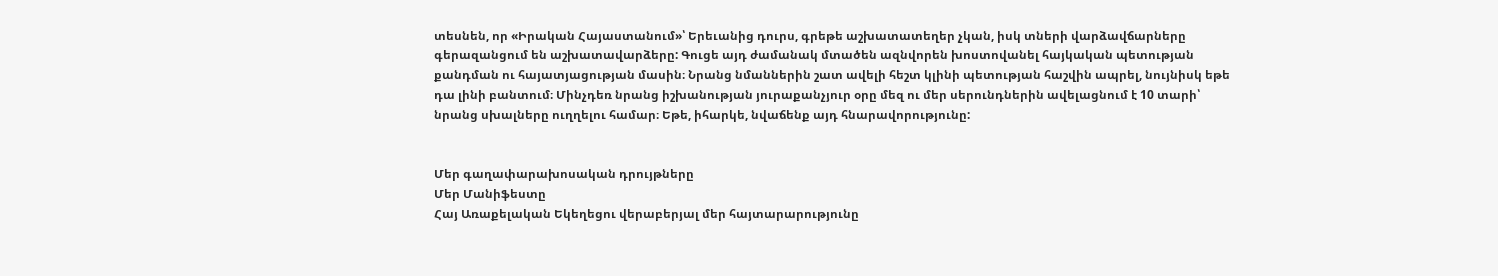տեսնեն, որ «Իրական Հայաստանում»՝ Երեւանից դուրս, գրեթե աշխատատեղեր չկան, իսկ տների վարձավճարները գերազանցում են աշխատավարձերը: Գուցե այդ ժամանակ մտածեն ազնվորեն խոստովանել հայկական պետության քանդման ու հայատյացության մասին։ Նրանց նմաններին շատ ավելի հեշտ կլինի պետության հաշվին ապրել, նույնիսկ եթե դա լինի բանտում։ Մինչդեռ նրանց իշխանության յուրաքանչյուր օրը մեզ ու մեր սերունդներին ավելացնում է 10 տարի՝ նրանց սխալները ուղղելու համար։ Եթե, իհարկե, նվաճենք այդ հնարավորությունը:


Մեր գաղափարախոսական դրույթները
Մեր Մանիֆեստը
Հայ Առաքելական Եկեղեցու վերաբերյալ մեր հայտարարությունը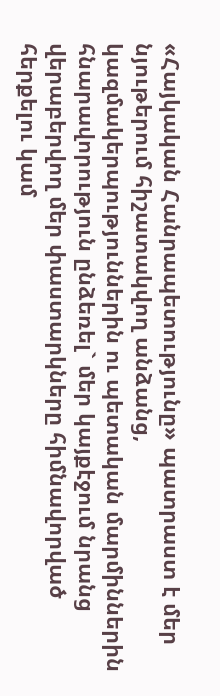«Հայկական Հանրապետությունը» պատրաստ է մեր նյութերում հիշատակվող անձանց, կազմակերպություններին ու պետական մարմիններին հնարավորություն ընձեռել` մեր կայքէջում նրանց վերաբերվող մեր փաստարկները հիմնավորված հերքելու կամ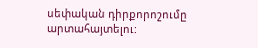սեփական դիրքորոշումը արտահայտելու: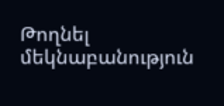Թողնել մեկնաբանություն